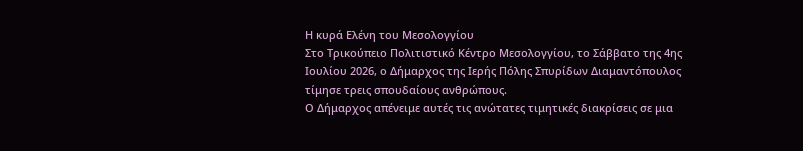Η κυρά Ελένη του Μεσολογγίου
Στο Τρικούπειο Πολιτιστικό Κέντρο Μεσολογγίου, το Σάββατο της 4ης Ιουλίου 2026, ο Δήμαρχος της Ιερής Πόλης Σπυρίδων Διαμαντόπουλος τίμησε τρεις σπουδαίους ανθρώπους.
Ο Δήμαρχος απένειμε αυτές τις ανώτατες τιμητικές διακρίσεις σε μια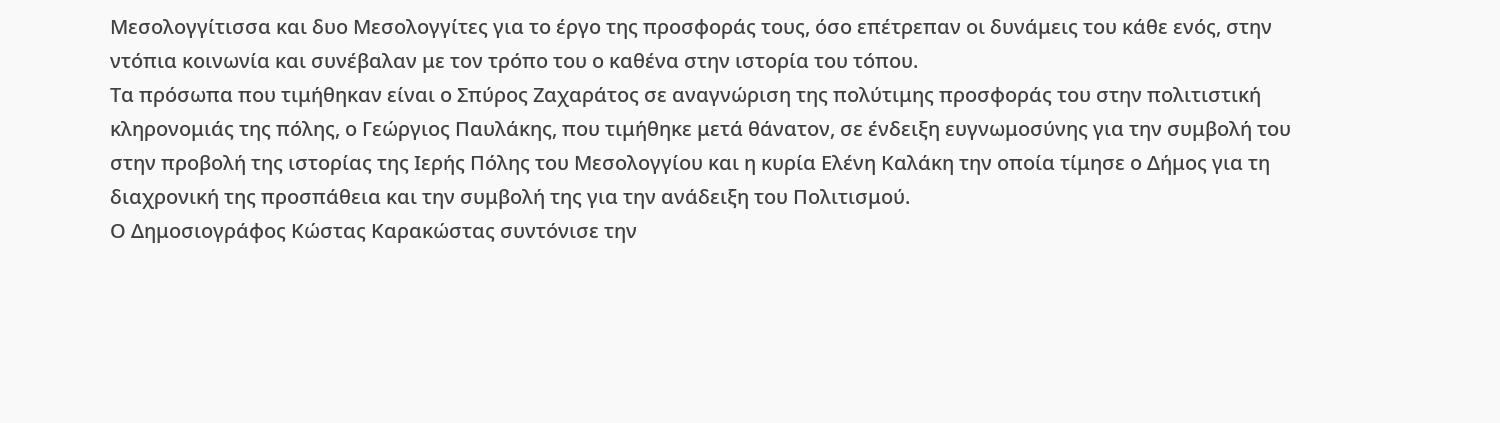Μεσολογγίτισσα και δυο Μεσολογγίτες για το έργο της προσφοράς τους, όσο επέτρεπαν οι δυνάμεις του κάθε ενός, στην ντόπια κοινωνία και συνέβαλαν με τον τρόπο του ο καθένα στην ιστορία του τόπου.
Τα πρόσωπα που τιμήθηκαν είναι ο Σπύρος Ζαχαράτος σε αναγνώριση της πολύτιμης προσφοράς του στην πολιτιστική κληρονομιάς της πόλης, ο Γεώργιος Παυλάκης, που τιμήθηκε μετά θάνατον, σε ένδειξη ευγνωμοσύνης για την συμβολή του στην προβολή της ιστορίας της Ιερής Πόλης του Μεσολογγίου και η κυρία Ελένη Καλάκη την οποία τίμησε ο Δήμος για τη διαχρονική της προσπάθεια και την συμβολή της για την ανάδειξη του Πολιτισμού.
Ο Δημοσιογράφος Κώστας Καρακώστας συντόνισε την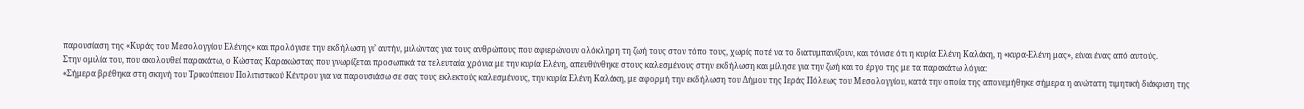παρουσίαση της «Κυράς του Μεσολογγίου Ελένης» και προλόγισε την εκδήλωση γι’ αυτήν, μιλώντας για τους ανθρώπους που αφιερώνουν ολόκληρη τη ζωή τους στον τόπο τους, χωρίς ποτέ να το διατυμπανίζουν, και τόνισε ότι η κυρία Ελένη Καλάκη, η «κυρα-Ελένη μας», είναι ένας από αυτούς.
Στην ομιλία του, που ακολουθεί παρακάτω, ο Κώστας Καρακώστας που γνωρίζεται προσωπικά τα τελευταία χρόνια με την κυρία Ελένη, απευθύνθηκε στους καλεσμένους στην εκδήλωση και μίλησε για την ζωή και το έργο της με τα παρακάτω λόγια:
«Σήμερα βρέθηκα στη σκηνή του Τρικούπειου Πολιτιστικού Κέντρου για να παρουσιάσω σε σας τους εκλεκτούς καλεσμένους, την κυρία Ελένη Καλάκη, με αφορμή την εκδήλωση του Δήμου της Ιεράς Πόλεως του Μεσολογγίου, κατά την οποία της απονεμήθηκε σήμερα η ανώτατη τιμητική διάκριση της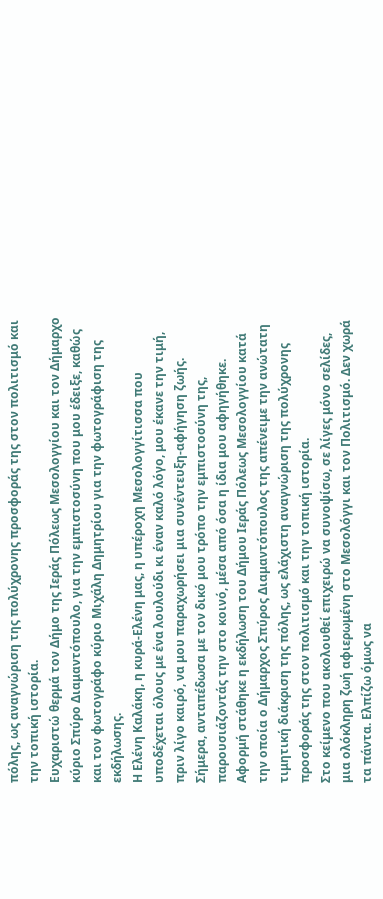πόλης, ως αναγνώριση της πολύχρονης προσφοράς της στον πολιτισμό και την τοπική ιστορία.
Ευχαριστώ θερμά τον Δήμο της Ιεράς Πόλεως Μεσολογγίου και τον Δήμαρχο κύριο Σπύρο Διαμαντόπουλο, για την εμπιστοσύνη που μου έδειξε, καθώς και τον φωτογράφο κύριο Μιχάλη Δημητρίου για την φωτογράφιση της εκδήλωσης.
Η Ελένη Καλάκη, η κυρά-Ελένη μας, η υπέροχη Μεσολογγίτισσα που υποδέχεται όλους με ένα λουλούδι κι έναν καλό λόγο, μου έκανε την τιμή, πριν λίγο καιρό, να μου παραχωρήσει μια συνέντευξη-αφήγηση ζωής.
Σήμερα, ανταπέδωσα με τον δικό μου τρόπο την εμπιστοσύνη της, παρουσιάζοντάς την στο κοινό, μέσα από όσα η ίδια μου αφηγήθηκε.
Αφορμή στάθηκε η εκδήλωση του Δήμου Ιεράς Πόλεως Μεσολογγίου κατά την οποία ο Δήμαρχος Σπύρος Διαμαντόπουλος της απένειμε την ανώτατη τιμητική διάκριση της πόλης, ως ελάχιστη αναγνώριση της πολύχρονης προσφοράς της στον πολιτισμό και την τοπική ιστορία.
Στο κείμενο που ακολουθεί επιχειρώ να συνοψίσω, σε λίγες μόνο σελίδες, μια ολόκληρη ζωή αφιερωμένη στο Μεσολόγγι και τον Πολιτισμό. Δεν χωρά τα πάντα. Ελπίζω όμως να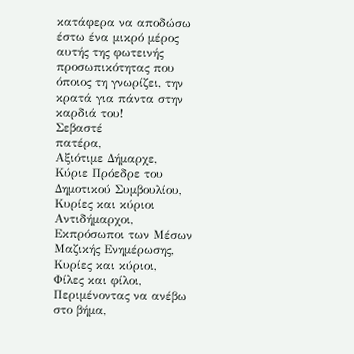κατάφερα να αποδώσω έστω ένα μικρό μέρος αυτής της φωτεινής προσωπικότητας που όποιος τη γνωρίζει, την κρατά για πάντα στην καρδιά του!
Σεβαστέ
πατέρα,
Αξιότιμε Δήμαρχε,
Κύριε Πρόεδρε του Δημοτικού Συμβουλίου,
Κυρίες και κύριοι Αντιδήμαρχοι,
Εκπρόσωποι των Μέσων Μαζικής Ενημέρωσης,
Κυρίες και κύριοι,
Φίλες και φίλοι,
Περιμένοντας να ανέβω στο βήμα,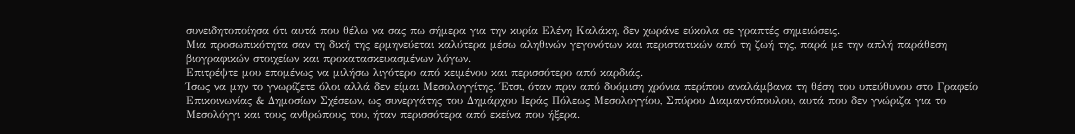συνειδητοποίησα ότι αυτά που θέλω να σας πω σήμερα για την κυρία Ελένη Καλάκη, δεν χωράνε εύκολα σε γραπτές σημειώσεις.
Μια προσωπικότητα σαν τη δική της ερμηνεύεται καλύτερα μέσω αληθινών γεγονότων και περιστατικών από τη ζωή της, παρά με την απλή παράθεση βιογραφικών στοιχείων και προκατασκευασμένων λόγων.
Επιτρέψτε μου επομένως να μιλήσω λιγότερο από κειμένου και περισσότερο από καρδιάς.
Ίσως να μην το γνωρίζετε όλοι αλλά δεν είμαι Μεσολογγίτης. Έτσι, όταν πριν από δυόμιση χρόνια περίπου αναλάμβανα τη θέση του υπεύθυνου στο Γραφείο Επικοινωνίας & Δημοσίων Σχέσεων, ως συνεργάτης του Δημάρχου Ιεράς Πόλεως Μεσολογγίου, Σπύρου Διαμαντόπουλου, αυτά που δεν γνώριζα για το Μεσολόγγι και τους ανθρώπους του, ήταν περισσότερα από εκείνα που ήξερα.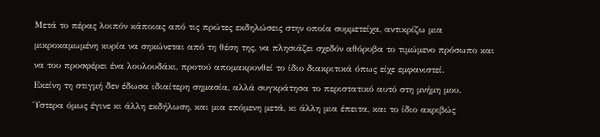Μετά το πέρας λοιπόν κάποιας από τις πρώτες εκδηλώσεις στην οποία συμμετείχα, αντικρίζω μια μικροκαμωμένη κυρία να σηκώνεται από τη θέση της, να πλησιάζει σχεδόν αθόρυβα το τιμώμενο πρόσωπο και να του προσφέρει ένα λουλουδάκι, προτού απομακρυνθεί το ίδιο διακριτικά όπως είχε εμφανιστεί.
Εκείνη τη στιγμή δεν έδωσα ιδιαίτερη σημασία, αλλά συγκράτησα το περιστατικό αυτό στη μνήμη μου.
Ύστερα όμως έγινε κι άλλη εκδήλωση, και μια επόμενη μετά, κι άλλη μια έπειτα, και το ίδιο ακριβώς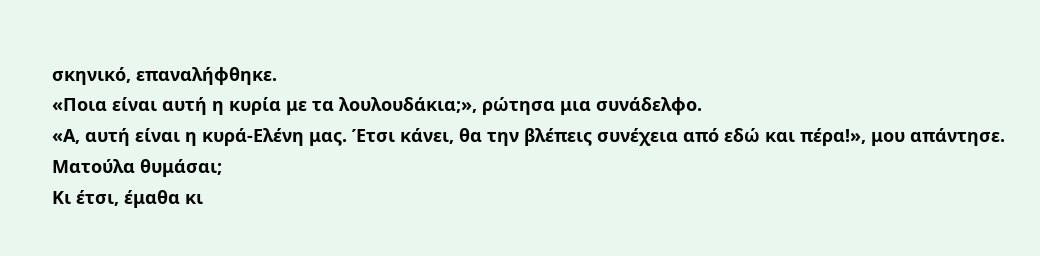σκηνικό, επαναλήφθηκε.
«Ποια είναι αυτή η κυρία με τα λουλουδάκια;», ρώτησα μια συνάδελφο.
«Α, αυτή είναι η κυρά-Ελένη μας. Έτσι κάνει, θα την βλέπεις συνέχεια από εδώ και πέρα!», μου απάντησε.
Ματούλα θυμάσαι;
Κι έτσι, έμαθα κι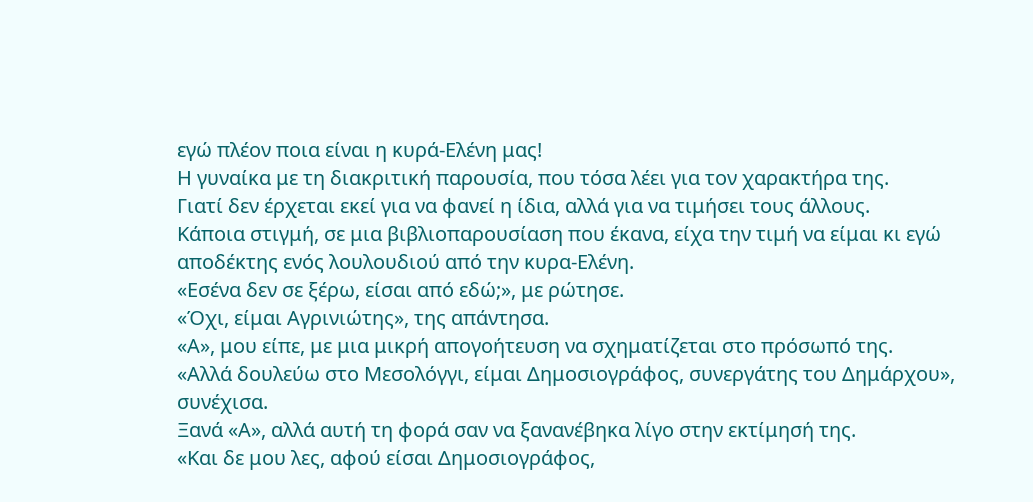εγώ πλέον ποια είναι η κυρά-Ελένη μας!
Η γυναίκα με τη διακριτική παρουσία, που τόσα λέει για τον χαρακτήρα της.
Γιατί δεν έρχεται εκεί για να φανεί η ίδια, αλλά για να τιμήσει τους άλλους.
Κάποια στιγμή, σε μια βιβλιοπαρουσίαση που έκανα, είχα την τιμή να είμαι κι εγώ αποδέκτης ενός λουλουδιού από την κυρα-Ελένη.
«Εσένα δεν σε ξέρω, είσαι από εδώ;», με ρώτησε.
«Όχι, είμαι Αγρινιώτης», της απάντησα.
«Α», μου είπε, με μια μικρή απογοήτευση να σχηματίζεται στο πρόσωπό της.
«Αλλά δουλεύω στο Μεσολόγγι, είμαι Δημοσιογράφος, συνεργάτης του Δημάρχου», συνέχισα.
Ξανά «Α», αλλά αυτή τη φορά σαν να ξανανέβηκα λίγο στην εκτίμησή της.
«Και δε μου λες, αφού είσαι Δημοσιογράφος,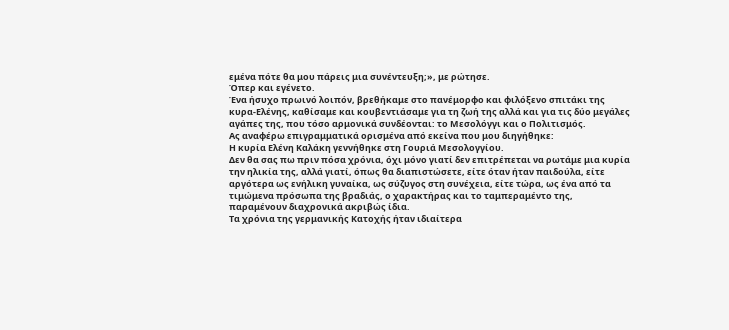εμένα πότε θα μου πάρεις μια συνέντευξη;», με ρώτησε.
Όπερ και εγένετο.
Ένα ήσυχο πρωινό λοιπόν, βρεθήκαμε στο πανέμορφο και φιλόξενο σπιτάκι της κυρα-Ελένης, καθίσαμε και κουβεντιάσαμε για τη ζωή της αλλά και για τις δύο μεγάλες αγάπες της, που τόσο αρμονικά συνδέονται: το Μεσολόγγι και ο Πολιτισμός.
Ας αναφέρω επιγραμματικά ορισμένα από εκείνα που μου διηγήθηκε:
Η κυρία Ελένη Καλάκη γεννήθηκε στη Γουριά Μεσολογγίου.
Δεν θα σας πω πριν πόσα χρόνια, όχι μόνο γιατί δεν επιτρέπεται να ρωτάμε μια κυρία την ηλικία της, αλλά γιατί, όπως θα διαπιστώσετε, είτε όταν ήταν παιδούλα, είτε αργότερα ως ενήλικη γυναίκα, ως σύζυγος στη συνέχεια, είτε τώρα, ως ένα από τα τιμώμενα πρόσωπα της βραδιάς, ο χαρακτήρας και το ταμπεραμέντο της, παραμένουν διαχρονικά ακριβώς ίδια.
Τα χρόνια της γερμανικής Κατοχής ήταν ιδιαίτερα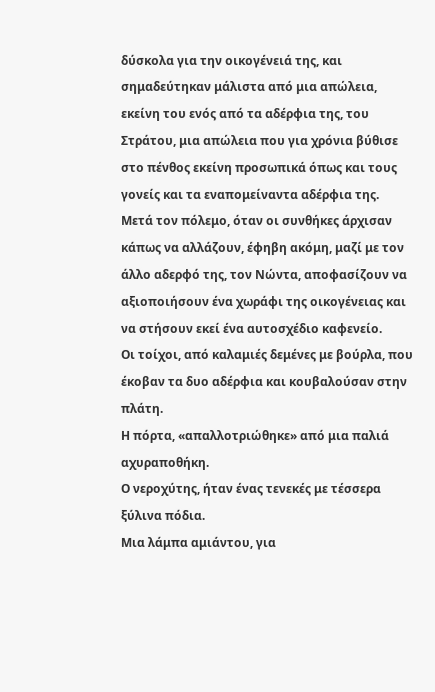δύσκολα για την οικογένειά της, και σημαδεύτηκαν μάλιστα από μια απώλεια, εκείνη του ενός από τα αδέρφια της, του Στράτου, μια απώλεια που για χρόνια βύθισε στο πένθος εκείνη προσωπικά όπως και τους γονείς και τα εναπομείναντα αδέρφια της.
Μετά τον πόλεμο, όταν οι συνθήκες άρχισαν κάπως να αλλάζουν, έφηβη ακόμη, μαζί με τον άλλο αδερφό της, τον Νώντα, αποφασίζουν να αξιοποιήσουν ένα χωράφι της οικογένειας και να στήσουν εκεί ένα αυτοσχέδιο καφενείο.
Οι τοίχοι, από καλαμιές δεμένες με βούρλα, που έκοβαν τα δυο αδέρφια και κουβαλούσαν στην πλάτη.
Η πόρτα, «απαλλοτριώθηκε» από μια παλιά αχυραποθήκη.
Ο νεροχύτης, ήταν ένας τενεκές με τέσσερα ξύλινα πόδια.
Μια λάμπα αμιάντου, για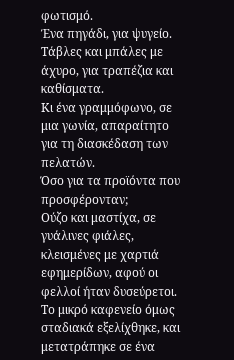φωτισμό.
Ένα πηγάδι, για ψυγείο.
Τάβλες και μπάλες με άχυρο, για τραπέζια και καθίσματα.
Κι ένα γραμμόφωνο, σε μια γωνία, απαραίτητο για τη διασκέδαση των πελατών.
Όσο για τα προϊόντα που προσφέρονταν;
Ούζο και μαστίχα, σε γυάλινες φιάλες, κλεισμένες με χαρτιά εφημερίδων, αφού οι φελλοί ήταν δυσεύρετοι.
Το μικρό καφενείο όμως σταδιακά εξελίχθηκε, και μετατράπηκε σε ένα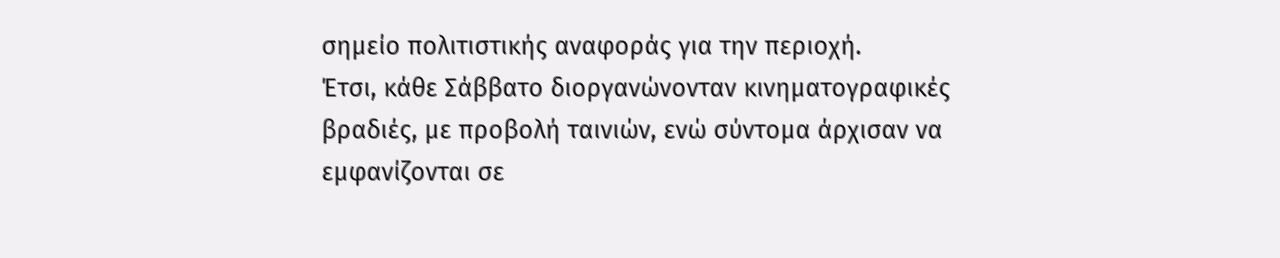σημείο πολιτιστικής αναφοράς για την περιοχή.
Έτσι, κάθε Σάββατο διοργανώνονταν κινηματογραφικές βραδιές, με προβολή ταινιών, ενώ σύντομα άρχισαν να εμφανίζονται σε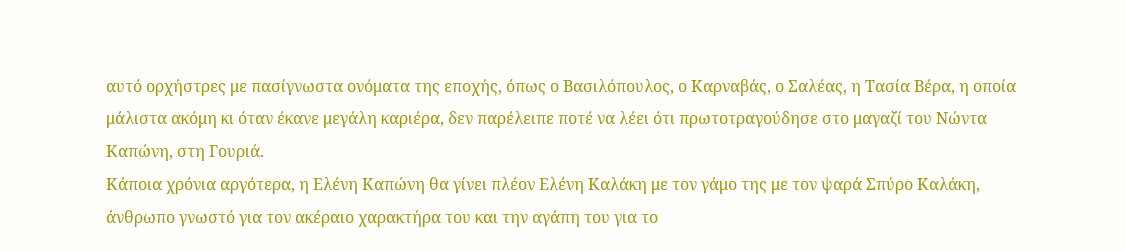αυτό ορχήστρες με πασίγνωστα ονόματα της εποχής, όπως ο Βασιλόπουλος, ο Καρναβάς, ο Σαλέας, η Τασία Βέρα, η οποία μάλιστα ακόμη κι όταν έκανε μεγάλη καριέρα, δεν παρέλειπε ποτέ να λέει ότι πρωτοτραγούδησε στο μαγαζί του Νώντα Καπώνη, στη Γουριά.
Κάποια χρόνια αργότερα, η Ελένη Καπώνη θα γίνει πλέον Ελένη Καλάκη με τον γάμο της με τον ψαρά Σπύρο Καλάκη, άνθρωπο γνωστό για τον ακέραιο χαρακτήρα του και την αγάπη του για το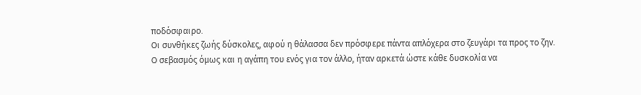ποδόσφαιρο.
Οι συνθήκες ζωής δύσκολες, αφού η θάλασσα δεν πρόσφερε πάντα απλόχερα στο ζευγάρι τα προς το ζην.
Ο σεβασμός όμως και η αγάπη του ενός για τον άλλο, ήταν αρκετά ώστε κάθε δυσκολία να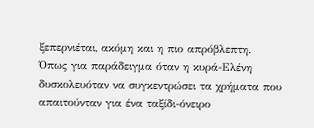ξεπερνιέται, ακόμη και η πιο απρόβλεπτη.
Όπως για παράδειγμα όταν η κυρά-Ελένη δυσκολευόταν να συγκεντρώσει τα χρήματα που απαιτούνταν για ένα ταξίδι-όνειρο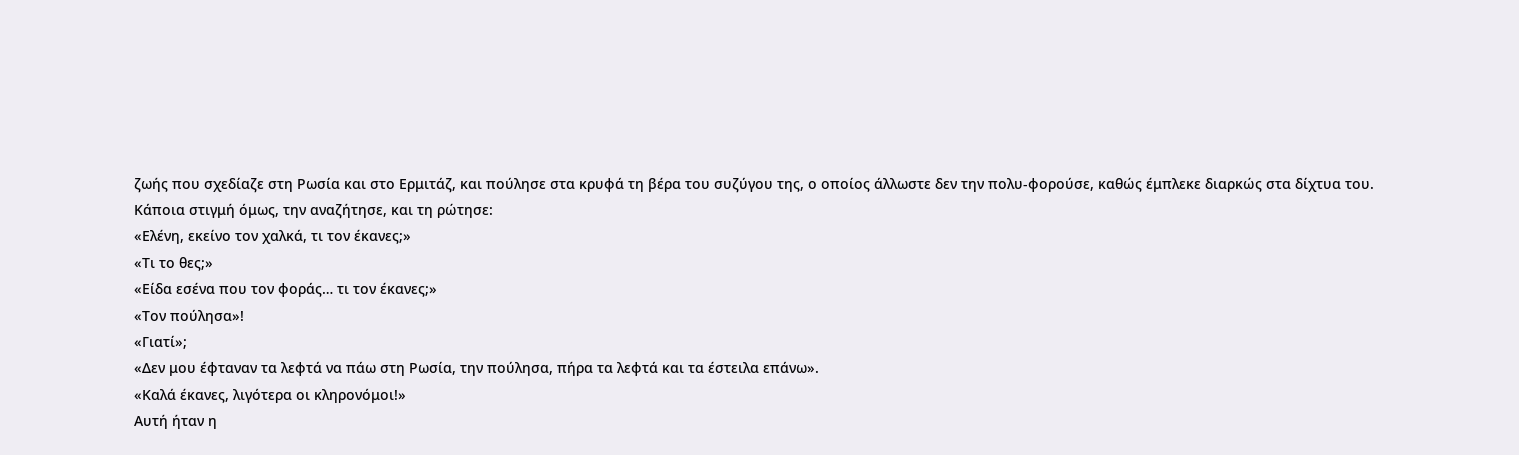ζωής που σχεδίαζε στη Ρωσία και στο Ερμιτάζ, και πούλησε στα κρυφά τη βέρα του συζύγου της, ο οποίος άλλωστε δεν την πολυ-φορούσε, καθώς έμπλεκε διαρκώς στα δίχτυα του.
Κάποια στιγμή όμως, την αναζήτησε, και τη ρώτησε:
«Ελένη, εκείνο τον χαλκά, τι τον έκανες;»
«Τι το θες;»
«Είδα εσένα που τον φοράς… τι τον έκανες;»
«Τον πούλησα»!
«Γιατί»;
«Δεν μου έφταναν τα λεφτά να πάω στη Ρωσία, την πούλησα, πήρα τα λεφτά και τα έστειλα επάνω».
«Καλά έκανες, λιγότερα οι κληρονόμοι!»
Αυτή ήταν η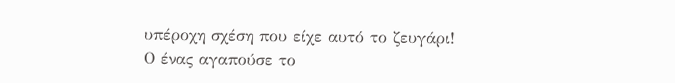υπέροχη σχέση που είχε αυτό το ζευγάρι!
Ο ένας αγαπούσε το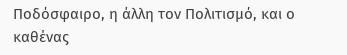Ποδόσφαιρο, η άλλη τον Πολιτισμό, και ο καθένας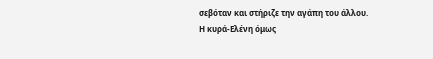σεβόταν και στήριζε την αγάπη του άλλου.
Η κυρά-Ελένη όμως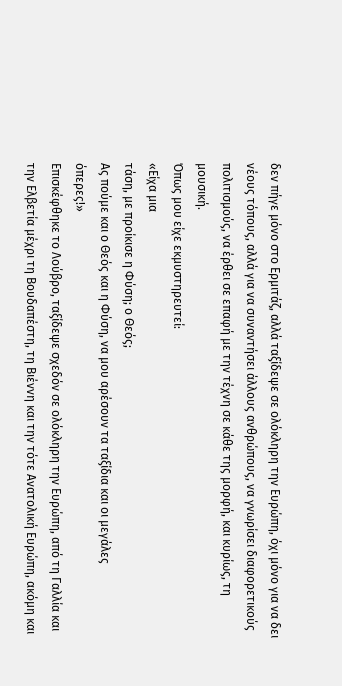δεν πήγε μόνο στο Ερμιτάζ, αλλά ταξίδεψε σε ολόκληρη την Ευρώπη, όχι μόνο για να δει νέους τόπους, αλλά για να συναντήσει άλλους ανθρώπους, να γνωρίσει διαφορετικούς πολιτισμούς, να έρθει σε επαφή με την τέχνη σε κάθε της μορφή, και κυρίως, τη μουσική.
Όπως μου είχε εκμυστηρευτεί:
«Είχα μια
τάση, με προίκισε η Φύση; ο Θεός;
Ας πούμε και ο Θεός και η Φύση, να μου αρέσουν τα ταξίδια και οι μεγάλες
όπερες!»
Επισκέφθηκε το Λούβρο, ταξίδεψε σχεδόν σε ολόκληρη την Ευρώπη, από τη Γαλλία και την Ελβετία μέχρι τη Βουδαπέστη, τη Βιέννη και την τότε Ανατολική Ευρώπη, ακόμη και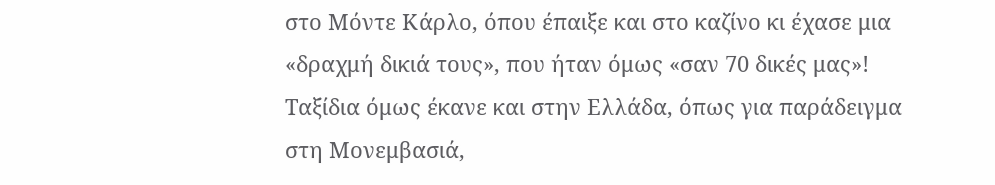στο Μόντε Κάρλο, όπου έπαιξε και στο καζίνο κι έχασε μια «δραχμή δικιά τους», που ήταν όμως «σαν 70 δικές μας»!
Ταξίδια όμως έκανε και στην Ελλάδα, όπως για παράδειγμα στη Μονεμβασιά,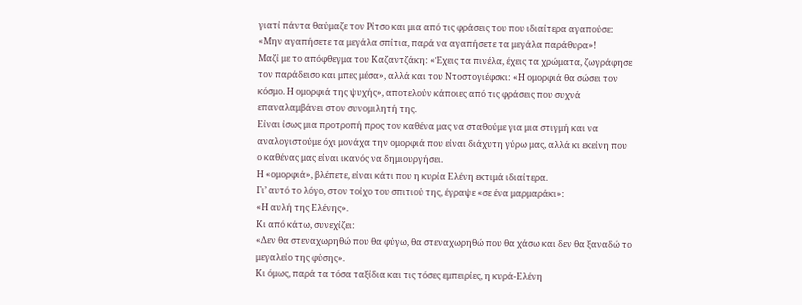γιατί πάντα θαύμαζε τον Ρίτσο και μια από τις φράσεις του που ιδιαίτερα αγαπούσε:
«Μην αγαπήσετε τα μεγάλα σπίτια, παρά να αγαπήσετε τα μεγάλα παράθυρα»!
Μαζί με το απόφθεγμα του Καζαντζάκη: «Έχεις τα πινέλα, έχεις τα χρώματα, ζωγράφησε τον παράδεισο και μπες μέσα», αλλά και του Ντοστογιέφσκι: «Η ομορφιά θα σώσει τον κόσμο. Η ομορφιά της ψυχής», αποτελούν κάποιες από τις φράσεις που συχνά επαναλαμβάνει στον συνομιλητή της.
Είναι ίσως μια προτροπή προς τον καθένα μας να σταθούμε για μια στιγμή και να αναλογιστούμε όχι μονάχα την ομορφιά που είναι διάχυτη γύρω μας, αλλά κι εκείνη που ο καθένας μας είναι ικανός να δημιουργήσει.
Η «ομορφιά», βλέπετε, είναι κάτι που η κυρία Ελένη εκτιμά ιδιαίτερα.
Γι’ αυτό το λόγο, στον τοίχο του σπιτιού της, έγραψε «σε ένα μαρμαράκι»:
«Η αυλή της Ελένης».
Κι από κάτω, συνεχίζει:
«Δεν θα στεναχωρηθώ που θα φύγω, θα στεναχωρηθώ που θα χάσω και δεν θα ξαναδώ το μεγαλείο της φύσης».
Κι όμως, παρά τα τόσα ταξίδια και τις τόσες εμπειρίες, η κυρά-Ελένη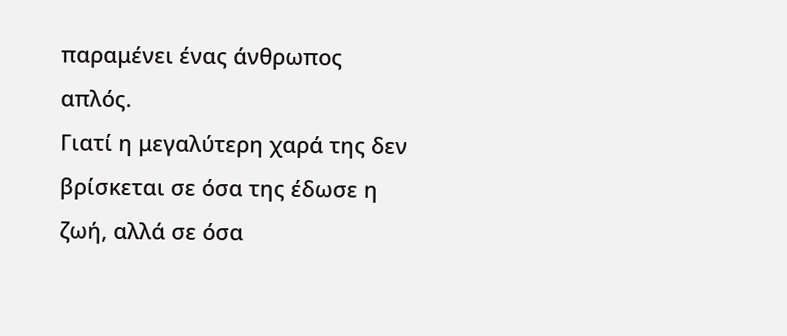παραμένει ένας άνθρωπος απλός.
Γιατί η μεγαλύτερη χαρά της δεν βρίσκεται σε όσα της έδωσε η ζωή, αλλά σε όσα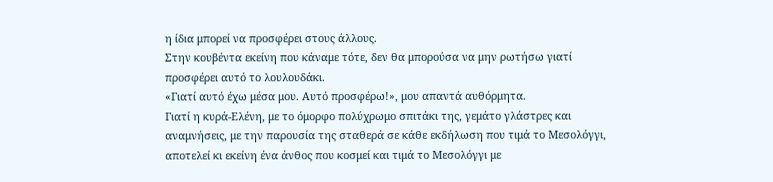η ίδια μπορεί να προσφέρει στους άλλους.
Στην κουβέντα εκείνη που κάναμε τότε, δεν θα μπορούσα να μην ρωτήσω γιατί προσφέρει αυτό το λουλουδάκι.
«Γιατί αυτό έχω μέσα μου. Αυτό προσφέρω!», μου απαντά αυθόρμητα.
Γιατί η κυρά-Ελένη, με το όμορφο πολύχρωμο σπιτάκι της, γεμάτο γλάστρες και αναμνήσεις, με την παρουσία της σταθερά σε κάθε εκδήλωση που τιμά το Μεσολόγγι, αποτελεί κι εκείνη ένα άνθος που κοσμεί και τιμά το Μεσολόγγι με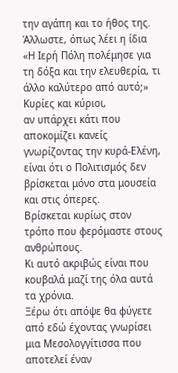την αγάπη και το ήθος της.
Άλλωστε, όπως λέει η ίδια «Η Ιερή Πόλη πολέμησε για τη δόξα και την ελευθερία, τι άλλο καλύτερο από αυτό;»
Κυρίες και κύριοι,
αν υπάρχει κάτι που αποκομίζει κανείς γνωρίζοντας την κυρά-Ελένη, είναι ότι ο Πολιτισμός δεν βρίσκεται μόνο στα μουσεία και στις όπερες.
Βρίσκεται κυρίως στον τρόπο που φερόμαστε στους ανθρώπους.
Κι αυτό ακριβώς είναι που κουβαλά μαζί της όλα αυτά τα χρόνια.
Ξέρω ότι απόψε θα φύγετε από εδώ έχοντας γνωρίσει μια Μεσολογγίτισσα που αποτελεί έναν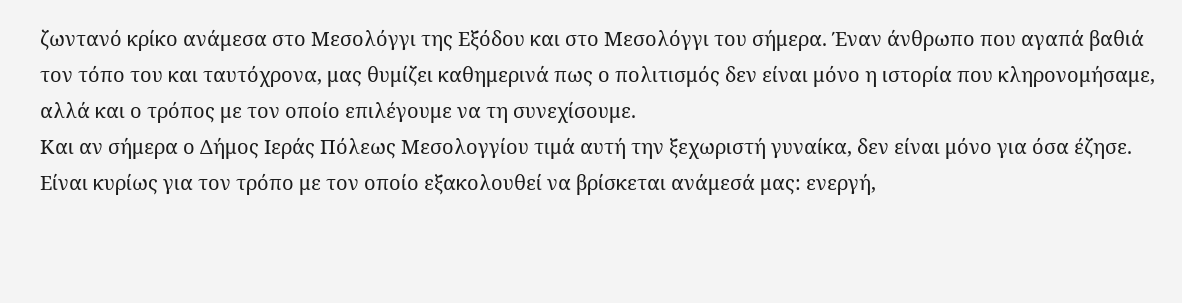ζωντανό κρίκο ανάμεσα στο Μεσολόγγι της Εξόδου και στο Μεσολόγγι του σήμερα. Έναν άνθρωπο που αγαπά βαθιά τον τόπο του και ταυτόχρονα, μας θυμίζει καθημερινά πως ο πολιτισμός δεν είναι μόνο η ιστορία που κληρονομήσαμε, αλλά και ο τρόπος με τον οποίο επιλέγουμε να τη συνεχίσουμε.
Και αν σήμερα ο Δήμος Ιεράς Πόλεως Μεσολογγίου τιμά αυτή την ξεχωριστή γυναίκα, δεν είναι μόνο για όσα έζησε. Είναι κυρίως για τον τρόπο με τον οποίο εξακολουθεί να βρίσκεται ανάμεσά μας: ενεργή,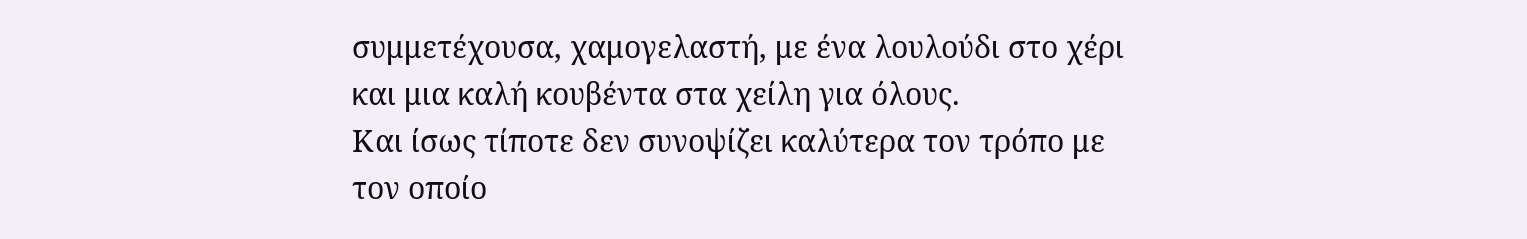συμμετέχουσα, χαμογελαστή, με ένα λουλούδι στο χέρι και μια καλή κουβέντα στα χείλη για όλους.
Και ίσως τίποτε δεν συνοψίζει καλύτερα τον τρόπο με τον οποίο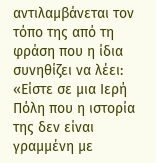αντιλαμβάνεται τον τόπο της από τη φράση που η ίδια συνηθίζει να λέει:
«Είστε σε μια Ιερή Πόλη που η ιστορία της δεν είναι γραμμένη με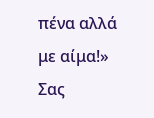πένα αλλά με αίμα!»
Σας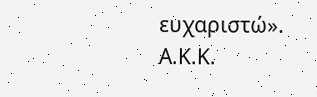ευχαριστώ».
Α.Κ.Κ.